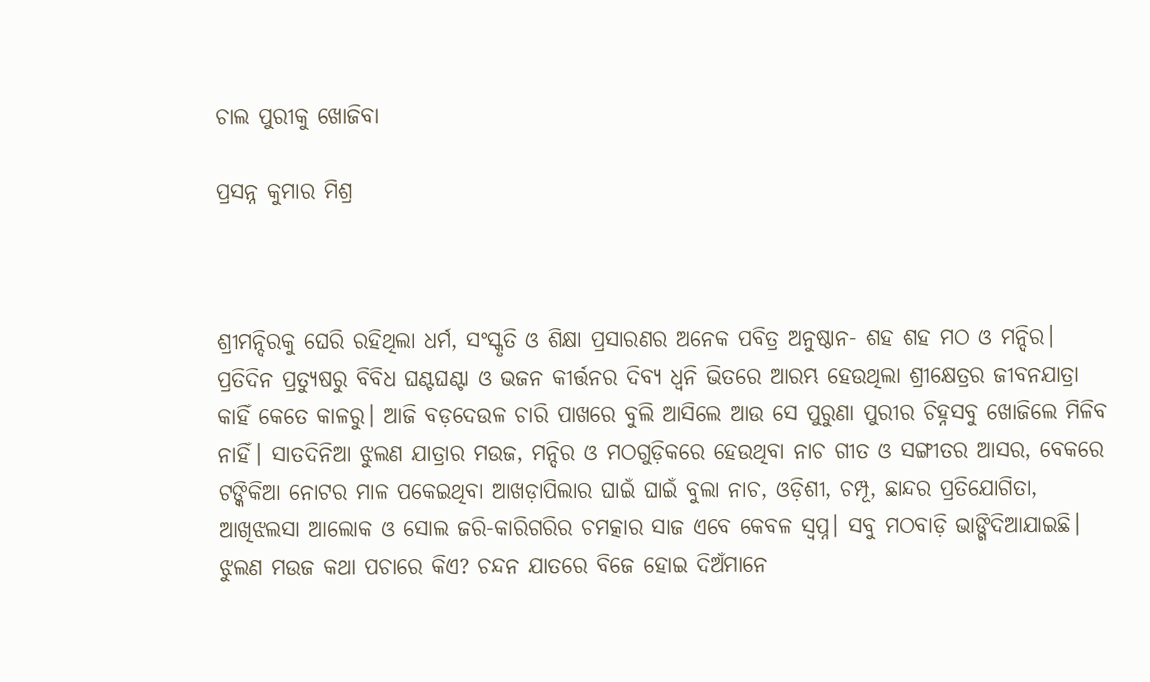ଚାଲ ପୁରୀକୁ ଖୋଜିବା

ପ୍ରସନ୍ନ କୁମାର ମିଶ୍ର



ଶ୍ରୀମନ୍ଦିରକୁ ଘେରି ରହିଥିଲା ଧର୍ମ, ସଂସ୍କୃତି ଓ ଶିକ୍ଷା ପ୍ରସାରଣର ଅନେକ ପବିତ୍ର ଅନୁଷ୍ଠାନ- ଶହ ଶହ ମଠ ଓ ମନ୍ଦିର। ପ୍ରତିଦିନ ପ୍ରତ୍ୟୁଷରୁ ବିବିଧ ଘଣ୍ଟଘଣ୍ଟା ଓ ଭଜନ କୀର୍ତ୍ତନର ଦିବ୍ୟ ଧ୍ୱନି ଭିତରେ ଆରମ୍ଭ ହେଉଥିଲା ଶ୍ରୀକ୍ଷେତ୍ରର ଜୀବନଯାତ୍ରା କାହିଁ କେତେ କାଳରୁ। ଆଜି ବଡ଼ଦେଉଳ ଚାରି ପାଖରେ ବୁଲି ଆସିଲେ ଆଉ ସେ ପୁରୁଣା ପୁରୀର ଚିହ୍ନସବୁ ଖୋଜିଲେ ମିଳିବ ନାହିଁ। ସାତଦିନିଆ ଝୁଲଣ ଯାତ୍ରାର ମଉଜ, ମନ୍ଦିର ଓ ମଠଗୁଡ଼ିକରେ ହେଉଥିବା ନାଚ ଗୀତ ଓ ସଙ୍ଗୀତର ଆସର, ବେକରେ ଟଙ୍କିକିଆ ନୋଟର ମାଳ ପକେଇଥିବା ଆଖଡ଼ାପିଲାର ଘାଇଁ ଘାଇଁ ବୁଲା ନାଚ, ଓଡ଼ିଶୀ, ଚମ୍ପୂ, ଛାନ୍ଦର ପ୍ରତିଯୋଗିତା, ଆଖିଝଲସା ଆଲୋକ ଓ ସୋଲ ଜରି-କାରିଗରିର ଚମତ୍କାର ସାଜ ଏବେ କେବଳ ସ୍ବପ୍ନ। ସବୁ ମଠବାଡ଼ି ଭାଙ୍ଗିଦିଆଯାଇଛି। ଝୁଲଣ ମଉଜ କଥା ପଚାରେ କିଏ? ଚନ୍ଦନ ଯାତରେ ବିଜେ ହୋଇ ଦିଅଁମାନେ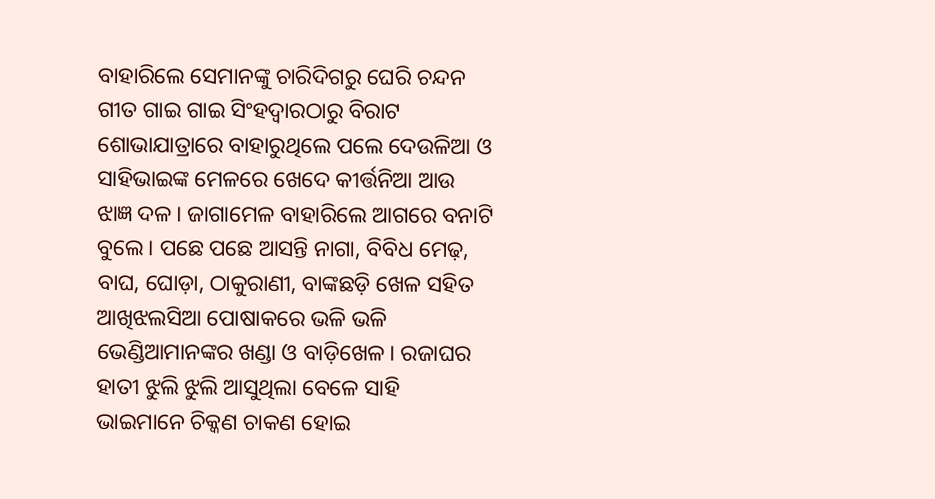ବାହାରିଲେ ସେମାନଙ୍କୁ ଚାରିଦିଗରୁ ଘେରି ଚନ୍ଦନ ଗୀତ ଗାଇ ଗାଇ ସିଂହଦ୍ୱାରଠାରୁ ବିରାଟ ଶୋଭାଯାତ୍ରାରେ ବାହାରୁଥିଲେ ପଲେ ଦେଉଳିଆ ଓ ସାହିଭାଇଙ୍କ ମେଳରେ ଖେଦେ କୀର୍ତ୍ତନିଆ ଆଉ ଝାଜ୍ଞ ଦଳ। ଜାଗାମେଳ ବାହାରିଲେ ଆଗରେ ବନାଟି ବୁଲେ। ପଛେ ପଛେ ଆସନ୍ତି ନାଗା, ବିବିଧ ମେଢ଼, ବାଘ, ଘୋଡ଼ା, ଠାକୁରାଣୀ, ବାଙ୍କଛଡ଼ି ଖେଳ ସହିତ ଆଖିଝଲସିଆ ପୋଷାକରେ ଭଳି ଭଳି ଭେଣ୍ଡିଆମାନଙ୍କର ଖଣ୍ଡା ଓ ବାଡ଼ିଖେଳ। ରଜାଘର ହାତୀ ଝୁଲି ଝୁଲି ଆସୁଥିଲା ବେଳେ ସାହି ଭାଇମାନେ ଚିକ୍କଣ ଚାକଣ ହୋଇ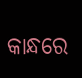କାନ୍ଧରେ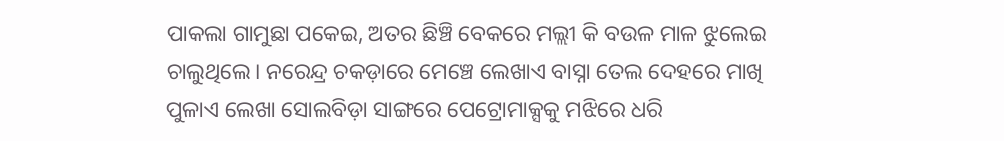ପାକଲା ଗାମୁଛା ପକେଇ, ଅତର ଛିଞ୍ଚି ବେକରେ ମଲ୍ଲୀ କି ବଉଳ ମାଳ ଝୁଲେଇ ଚାଲୁଥିଲେ। ନରେନ୍ଦ୍ର ଚକଡ଼ାରେ ମେଞ୍ଚେ ଲେଖାଏ ବାସ୍ନା ତେଲ ଦେହରେ ମାଖି ପୁଳାଏ ଲେଖା ସୋଲବିଡ଼ା ସାଙ୍ଗରେ ପେଟ୍ରୋମାକ୍ସକୁ ମଝିରେ ଧରି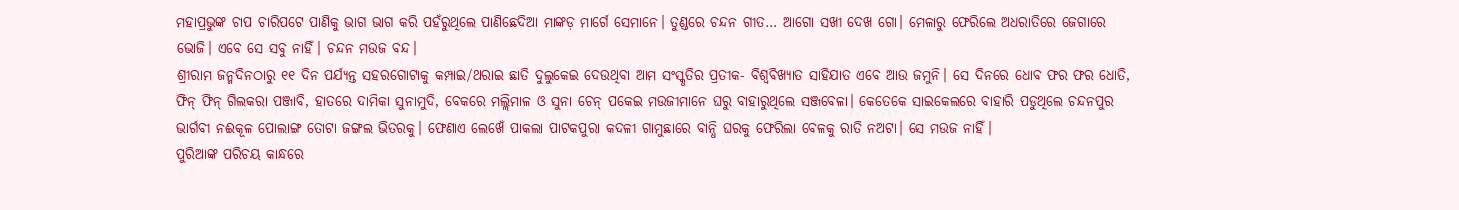ମହାପ୍ରଭୁଙ୍କ ଚାପ ଚାରିପଟେ ପାଣିକୁ ଭାଗ ଭାଗ କରି ପହଁରୁଥିଲେ ପାଣିଛେଦିଆ ମାଙ୍କଡ଼ ମାର୍ଗେ ସେମାନେ। ତୁଣ୍ଡରେ ଚନ୍ଦନ ଗୀତ… ଆଗୋ ସଖୀ ଦେଖ ଗୋ। ମେଳାରୁ ଫେରିଲେ ଅଧରାତିରେ ଜେଗାରେ ଭୋଜି। ଏବେ ସେ ସବୁ ନାହିଁ। ଚନ୍ଦନ ମଉଜ ବନ୍ଦ।
ଶ୍ରୀରାମ ଜନ୍ମଦିନଠାରୁ ୧୧ ଦିନ ପର୍ଯ୍ୟନ୍ତ ସହରଗୋଟାକୁ କମ୍ପାଇ/ଥରାଇ ଛାତି ଦୁଲୁକେଇ ଦେଉଥିବା ଆମ ସଂସ୍କୃତିର ପ୍ରତୀକ- ବିଶ୍ୱବିଖ୍ୟାତ ସାହିଯାତ ଏବେ ଆଉ ଜମୁନି। ସେ ଦିନରେ ଧୋବ ଫର ଫର ଧୋତି, ଫିନ୍‌ ଫିନ୍‌ ଗିଲକରା ପଞ୍ଜାବି, ହାତରେ ଦାମିକା ସୁନାମୁଦି, ବେକରେ ମଲ୍ଲିମାଳ ଓ ସୁନା ଚେନ୍‌ ପକେଇ ମଉଜୀମାନେ ଘରୁ ବାହାରୁଥିଲେ ସଞ୍ଜବେଳା। କେତେକେ ସାଇକେଲରେ ବାହାରି ପଡୁଥିଲେ ଚନ୍ଦନପୁର ଭାର୍ଗବୀ ନଈକୂଳ ପୋଲାଙ୍ଗ ତୋଟା ଜଙ୍ଗଲ ଭିତରକୁ। ଫେଣାଏ ଲେଖେଁ ପାକଲା ପାଟକପୁରା କଦଳୀ ଗାମୁଛାରେ ବାନ୍ଧି ଘରକୁ ଫେରିଲା ବେଳକୁ ରାତି ନଅଟା। ସେ ମଉଜ ନାହିଁ।
ପୁରିଆଙ୍କ ପରିଚୟ କାନ୍ଧରେ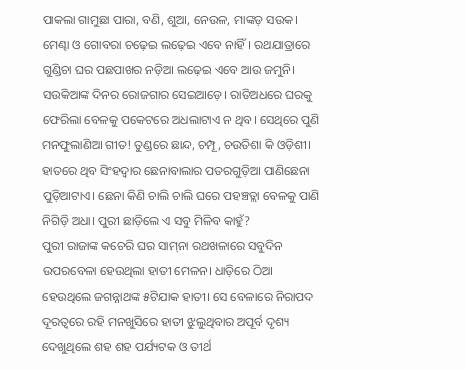ପାକଲା ଗାମୁଛା ପାରା, ବଣି, ଶୁଆ, ନେଉଳ, ମାଙ୍କଡ଼ ସଉକ। ମେଣ୍ଢା ଓ ଗୋବରା ଚଢ଼େଇ ଲଢ଼େଇ ଏବେ ନାହିଁ। ରଥଯାତ୍ରାରେ ଗୁଣ୍ଡିଚା ଘର ପଛପାଖର ନଡ଼ିଆ ଲଢ଼େଇ ଏବେ ଆଉ ଜମୁନି। ସଉକିଆଙ୍କ ଦିନର ରୋଜଗାର ସେଇଆଡ଼େ। ରାତିଅଧରେ ଘରକୁ ଫେରିଲା ବେଳକୁ ପକେଟରେ ଅଧଲାଟାଏ ନ ଥିବ। ସେଥିରେ ପୁଣି ମନଫୁଲାଣିଆ ଗୀତ! ତୁଣ୍ଡରେ ଛାନ୍ଦ, ଚମ୍ପୂ, ଚଉତିଶା କି ଓଡ଼ିଶୀ। ହାତରେ ଥିବ ସିଂହଦ୍ୱାର ଛେନାବାଲାର ପତରଗୁଡ଼ିଆ ପାଣିଛେନା ପୁଡ଼ିଆଟାଏ। ଛେନା କିଣି ଚାଲି ଚାଲି ଘରେ ପହଞ୍ଚତ୍ଲା ବେଳକୁ ପାଣି ନିଗିଡ଼ି ଅଧା। ପୁରୀ ଛାଡ଼ିଲେ ଏ ସବୁ ମିଳିବ କାହୁଁ?
ପୁରୀ ରାଜାଙ୍କ କଚେରି ଘର ସାମ୍‌ନା ରଥଖଳାରେ ସବୁଦିନ ଉପରବେଳା ହେଉଥିଲା ହାତୀ ମେଳନ। ଧାଡ଼ିରେ ଠିଆ ହେଉଥିଲେ ଜଗନ୍ନାଥଙ୍କ ୫ଟିଯାକ ହାତୀ। ସେ ବେଳାରେ ନିରାପଦ ଦୂରତ୍ୱରେ ରହି ମନଖୁସିରେ ହାତୀ ଝୁଲୁଥିବାର ଅପୂର୍ବ ଦୃଶ୍ୟ ଦେଖୁଥିଲେ ଶହ ଶହ ପର୍ଯ୍ୟଟକ ଓ ତୀର୍ଥ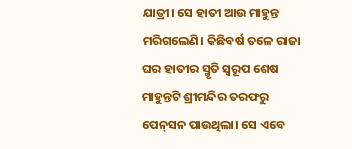ଯାତ୍ରୀ। ସେ ହାତୀ ଆଉ ମାହୁନ୍ତ ମରିଗଲେଣି। କିଛିବର୍ଷ ତଳେ ରାଜା ଘର ହାତୀର ସ୍ମୃତି ସ୍ବରୂପ ଶେଷ ମାହୁନ୍ତଟି ଶ୍ରୀମନ୍ଦିର ତରଫରୁ ପେନ୍‌ସନ ପାଉଥିଲା। ସେ ଏବେ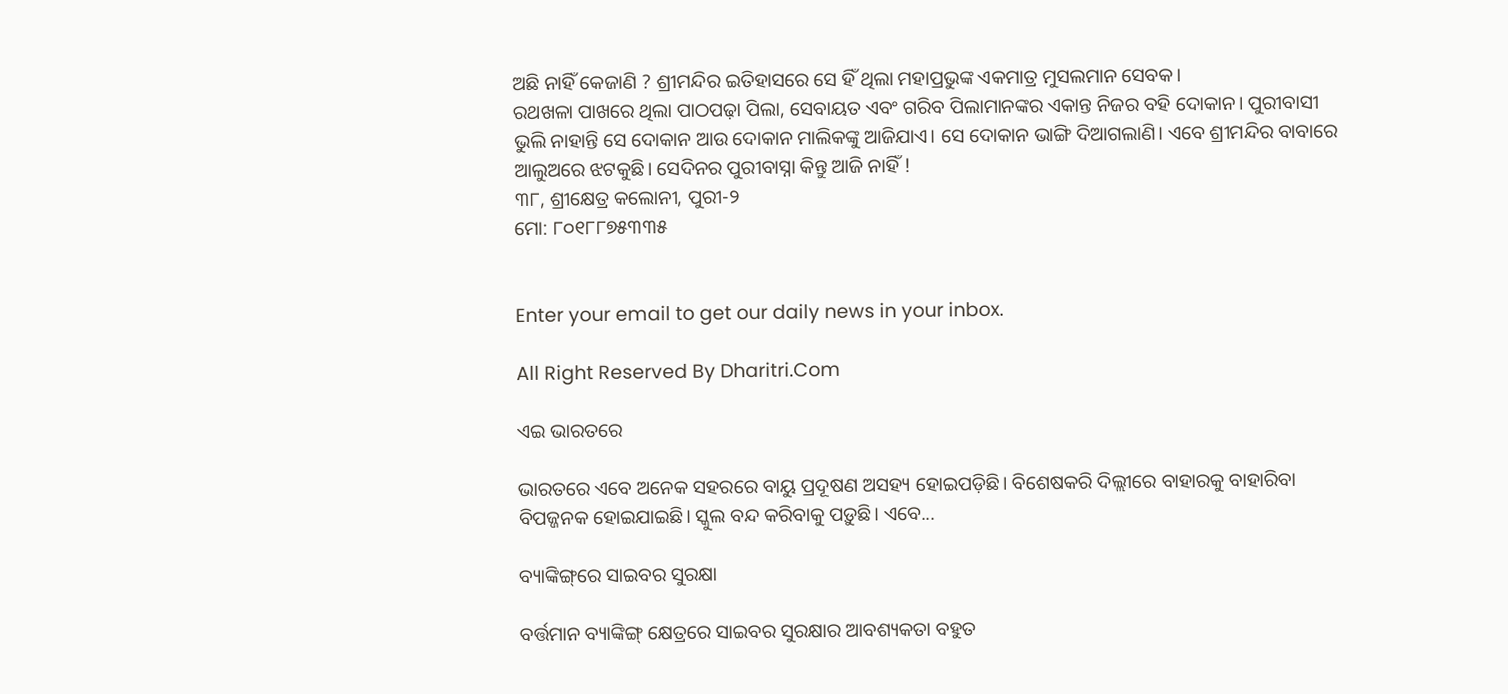ଅଛି ନାହିଁ କେଜାଣି ? ଶ୍ରୀମନ୍ଦିର ଇତିହାସରେ ସେ ହିଁ ଥିଲା ମହାପ୍ରଭୁଙ୍କ ଏକମାତ୍ର ମୁସଲମାନ ସେବକ।
ରଥଖଳା ପାଖରେ ଥିଲା ପାଠପଢ଼ା ପିଲା, ସେବାୟତ ଏବଂ ଗରିବ ପିଲାମାନଙ୍କର ଏକାନ୍ତ ନିଜର ବହି ଦୋକାନ। ପୁରୀବାସୀ ଭୁଲି ନାହାନ୍ତି ସେ ଦୋକାନ ଆଉ ଦୋକାନ ମାଲିକଙ୍କୁ ଆଜିଯାଏ। ସେ ଦୋକାନ ଭାଙ୍ଗି ଦିଆଗଲାଣି। ଏବେ ଶ୍ରୀମନ୍ଦିର ବାବାରେ ଆଲୁଅରେ ଝଟକୁଛି। ସେଦିନର ପୁରୀବାସ୍ନା କିନ୍ତୁ ଆଜି ନାହିଁ !
୩୮, ଶ୍ରୀକ୍ଷେତ୍ର କଲୋନୀ, ପୁରୀ-୨
ମୋ: ୮୦୧୮୮୭୫୩୩୫


Enter your email to get our daily news in your inbox.

All Right Reserved By Dharitri.Com

ଏଇ ଭାରତରେ

ଭାରତରେ ଏବେ ଅନେକ ସହରରେ ବାୟୁ ପ୍ରଦୂଷଣ ଅସହ୍ୟ ହୋଇପଡ଼ିଛି। ବିଶେଷକରି ଦିଲ୍ଲୀରେ ବାହାରକୁ ବାହାରିବା ବିପଜ୍ଜନକ ହୋଇଯାଇଛି। ସ୍କୁଲ ବନ୍ଦ କରିବାକୁ ପଡ଼ୁଛି। ଏବେ...

ବ୍ୟାଙ୍କିଙ୍ଗ୍‌ରେ ସାଇବର ସୁରକ୍ଷା

ବର୍ତ୍ତମାନ ବ୍ୟାଙ୍କିଙ୍ଗ୍‌ କ୍ଷେତ୍ରରେ ସାଇବର ସୁରକ୍ଷାର ଆବଶ୍ୟକତା ବହୁତ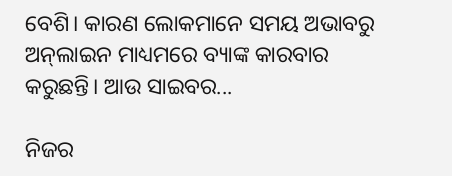ବେଶି। କାରଣ ଲୋକମାନେ ସମୟ ଅଭାବରୁ ଅନ୍‌ଲାଇନ ମାଧ୍ୟମରେ ବ୍ୟାଙ୍କ କାରବାର କରୁଛନ୍ତି। ଆଉ ସାଇବର...

ନିଜର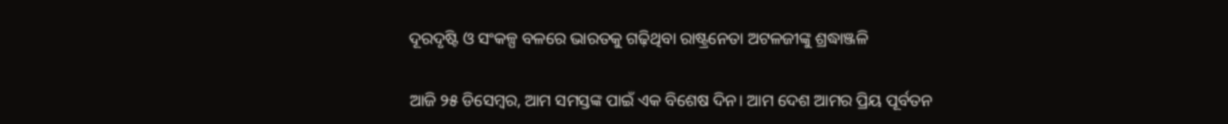ଦୂରଦୃଷ୍ଟି ଓ ସଂକଳ୍ପ ବଳରେ ଭାରତକୁ ଗଢ଼ିଥିବା ରାଷ୍ଟ୍ରନେତା ଅଟଳଜୀଙ୍କୁ ଶ୍ରଦ୍ଧାଞ୍ଜଳି

ଆଜି ୨୫ ଡିସେମ୍ବର, ଆମ ସମସ୍ତଙ୍କ ପାଇଁ ଏକ ବିଶେଷ ଦିନ। ଆମ ଦେଶ ଆମର ପ୍ରିୟ ପୂର୍ବତନ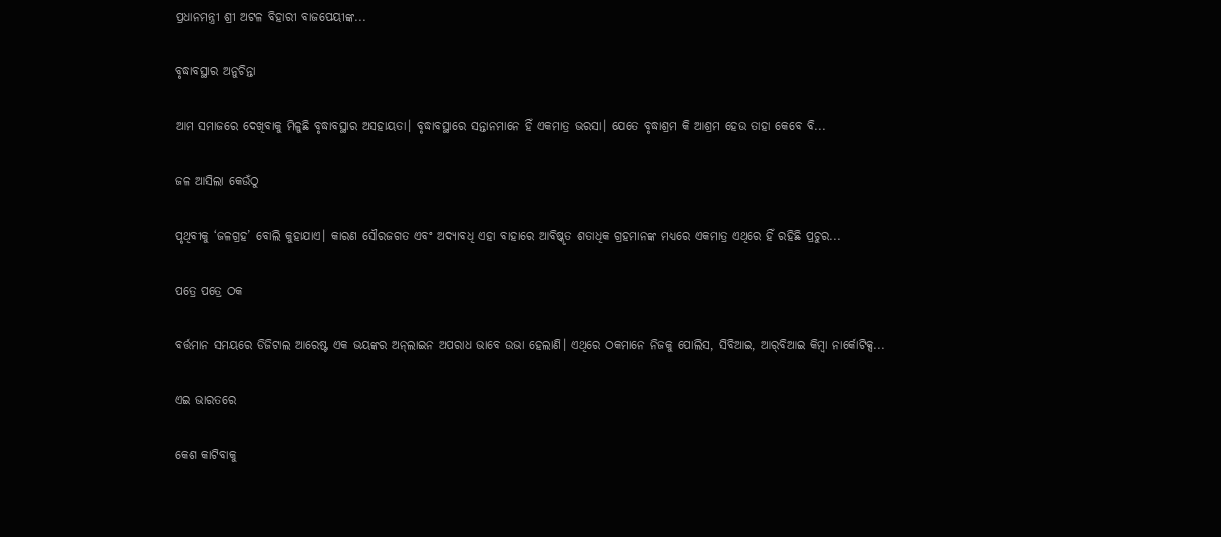ପ୍ରଧାନମନ୍ତ୍ରୀ ଶ୍ରୀ ଅଟଳ ବିହାରୀ ବାଜପେୟୀଙ୍କ...

ବୃଦ୍ଧାବସ୍ଥାର ଅନୁଚିନ୍ତା

ଆମ ସମାଜରେ ଦେଖିବାକୁ ମିଳୁଛି ବୃଦ୍ଧାବସ୍ଥାର ଅସହାୟତା। ବୃଦ୍ଧାବସ୍ଥାରେ ସନ୍ତାନମାନେ ହିଁ ଏକମାତ୍ର ଭରସା। ଯେତେ ବୃଦ୍ଧାଶ୍ରମ କି ଆଶ୍ରମ ହେଉ ତାହା କେବେ ବି...

ଜଳ ଆସିଲା କେଉଁଠୁ

ପୃଥିବୀକୁ ‘ଜଳଗ୍ରହ’ ବୋଲି କୁହାଯାଏ। କାରଣ ସୌରଜଗତ ଏବଂ ଅଦ୍ୟାବଧି ଏହା ବାହାରେ ଆବିଷ୍କୃତ ଶତାଧିକ ଗ୍ରହମାନଙ୍କ ମଧ୍ୟରେ ଏକମାତ୍ର ଏଥିରେ ହିଁ ରହିଛି ପ୍ରଚୁର...

ପତ୍ରେ ପତ୍ରେ ଠକ

ବର୍ତ୍ତମାନ ସମୟରେ ଡିଜିଟାଲ ଆରେଷ୍ଟ ଏକ ଭୟଙ୍କର ଅନ୍‌ଲାଇନ ଅପରାଧ ଭାବେ ଉଭା ହେଲାଣି। ଏଥିରେ ଠକମାନେ ନିଜକୁ ପୋଲିସ, ସିବିଆଇ, ଆର୍‌ବିଆଇ କିମ୍ବା ନାର୍କୋଟିକ୍ସ...

ଏଇ ଭାରତରେ

କେଶ କାଟିବାକୁ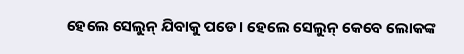ହେଲେ ସେଲୁନ୍‌ ଯିବାକୁ ପଡେ। ହେଲେ ସେଲୁନ୍‌ କେବେ ଲୋକଙ୍କ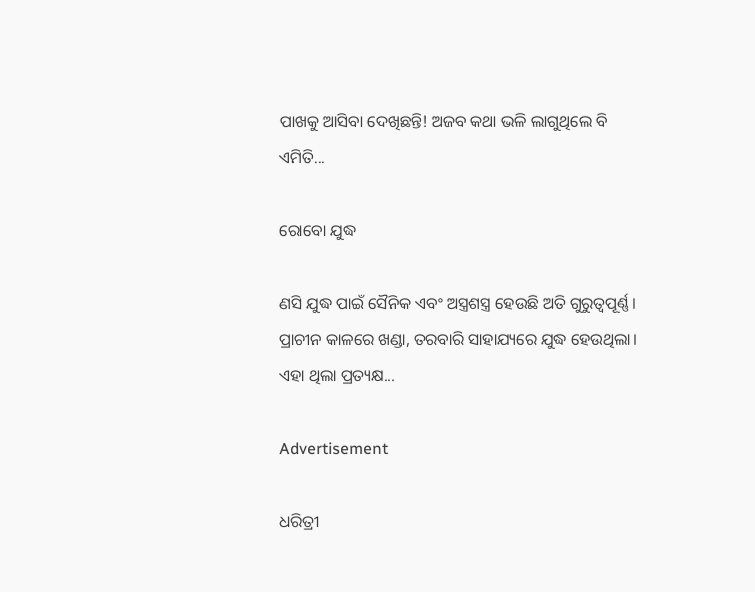ପାଖକୁ ଆସିବା ଦେଖିଛନ୍ତି! ଅଜବ କଥା ଭଳି ଲାଗୁଥିଲେ ବି ଏମିତି...

ରୋବୋ ଯୁଦ୍ଧ

ଣସି ଯୁଦ୍ଧ ପାଇଁ ସୈନିକ ଏବଂ ଅସ୍ତ୍ରଶସ୍ତ୍ର ହେଉଛି ଅତି ଗୁରୁତ୍ୱପୂର୍ଣ୍ଣ। ପ୍ରାଚୀନ କାଳରେ ଖଣ୍ଡା, ତରବାରି ସାହାଯ୍ୟରେ ଯୁଦ୍ଧ ହେଉଥିଲା। ଏହା ଥିଲା ପ୍ରତ୍ୟକ୍ଷ...

Advertisement

ଧରିତ୍ରୀ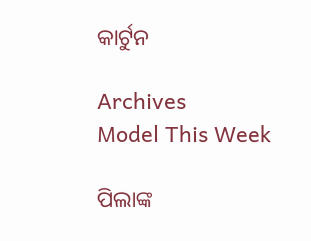କାର୍ଟୁନ

Archives
Model This Week

ପିଲାଙ୍କ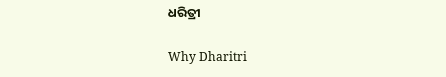ଧରିତ୍ରୀ

Why Dharitri